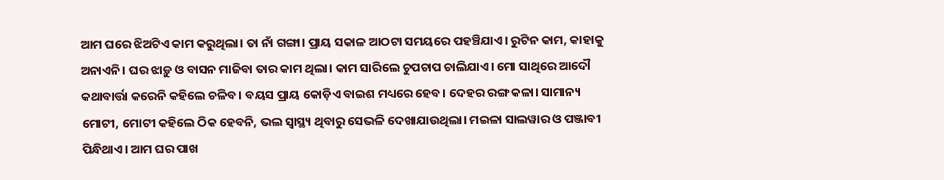ଆମ ଘରେ ଝିଅଟିଏ କାମ କରୁଥିଲା। ତା ନାଁ ଗଙ୍ଗା। ପ୍ରାୟ ସକାଳ ଆଠଟା ସମୟରେ ପହଞ୍ଚିଯାଏ। ରୁଟିନ କାମ, କାହାକୁ ଅନାଏନି। ଘର ଝାଡ଼ୁ ଓ ବାସନ ମାଜିବା ତାର କାମ ଥିଲା। କାମ ସାରିଲେ ଚୁପଚାପ ଚାଲିଯାଏ। ମୋ ସାଥିରେ ଆଦୌ କଥାବାର୍ତ୍ତା କରେନି କହିଲେ ଚଳିବ। ବୟସ ପ୍ରାୟ କୋଡ଼ିଏ ବାଇଶ ମଧ୍ୟରେ ହେବ। ଦେହର ରଙ୍ଗ କଳା। ସାମାନ୍ୟ ମୋଟୀ, ମୋଟୀ କହିଲେ ଠିକ ହେବନି, ଭଲ ସ୍ୱାସ୍ଥ୍ୟ ଥିବାରୁ ସେଭଳି ଦେଖାଯାଉଥିଲା। ମଇଳା ସାଲୱାର ଓ ପଞ୍ଜାବୀ ପିନ୍ଧିଥାଏ। ଆମ ଘର ପାଖ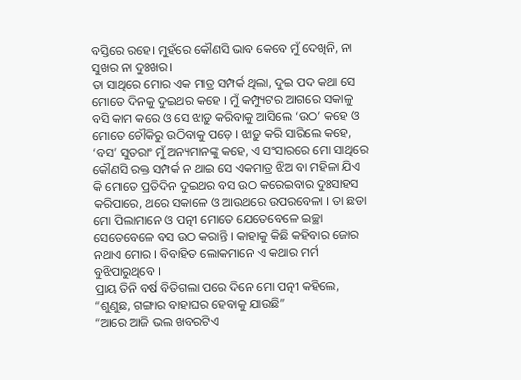ବସ୍ତିରେ ରହେ। ମୁହଁରେ କୌଣସି ଭାବ କେବେ ମୁଁ ଦେଖିନି, ନା ସୁଖର ନା ଦୁଃଖର।
ତା ସାଥିରେ ମୋର ଏକ ମାତ୍ର ସମ୍ପର୍କ ଥିଲା, ଦୁଇ ପଦ କଥା ସେ ମୋତେ ଦିନକୁ ଦୁଇଥର କହେ । ମୁଁ କମ୍ପ୍ୟୁଟର ଆଗରେ ସକାଳୁ ବସି କାମ କରେ ଓ ସେ ଝାଡ଼ୁ କରିବାକୁ ଆସିଲେ ‘ଉଠ’ କହେ ଓ ମୋତେ ଚୌକିରୁ ଉଠିବାକୁ ପଡ଼େ । ଝାଡ଼ୁ କରି ସାରିଲେ କହେ, ‘ବସ’ ସୁତରାଂ ମୁଁ ଅନ୍ୟମାନଙ୍କୁ କହେ, ଏ ସଂସାରରେ ମୋ ସାଥିରେ କୌଣସି ରକ୍ତ ସମ୍ପର୍କ ନ ଥାଇ ସେ ଏକମାତ୍ର ଝିଅ ବା ମହିଳା ଯିଏ କି ମୋତେ ପ୍ରତିଦିନ ଦୁଇଥର ବସ ଉଠ କରେଇବାର ଦୁଃସାହସ କରିପାରେ, ଥରେ ସକାଳେ ଓ ଆଉଥରେ ଉପରବେଳା । ତା ଛଡା ମୋ ପିଲାମାନେ ଓ ପତ୍ନୀ ମୋତେ ଯେତେବେଳେ ଇଚ୍ଛା ସେତେବେଳେ ବସ ଉଠ କରାନ୍ତି । କାହାକୁ କିଛି କହିବାର ଜୋର ନଥାଏ ମୋର । ବିବାହିତ ଲୋକମାନେ ଏ କଥାର ମର୍ମ ବୁଝିପାରୁଥିବେ ।
ପ୍ରାୟ ତିନି ବର୍ଷ ବିତିଗଲା ପରେ ଦିନେ ମୋ ପତ୍ନୀ କହିଲେ, “ଶୁଣୁଛ, ଗଙ୍ଗାର ବାହାଘର ହେବାକୁ ଯାଉଛି”
“ଆରେ ଆଜି ଭଲ ଖବରଟିଏ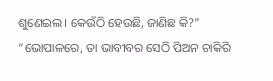ଶୁଣେଇଲ। କେଉଁଠି ହେଉଛି, ଜାଣିଛ କି?”
“ଭୋପାଳରେ, ତା ଭାବୀବର ସେଠି ପିଅନ ଚାକିରି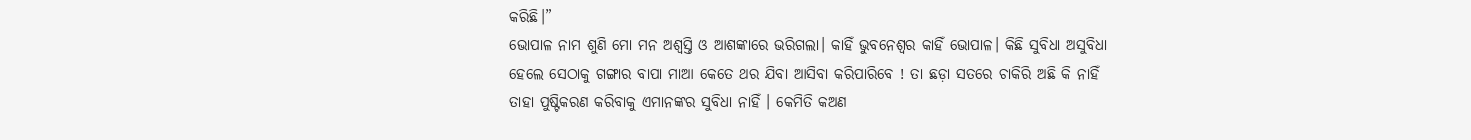କରିଛି।”
ଭୋପାଳ ନାମ ଶୁଣି ମୋ ମନ ଅଶ୍ବସ୍ତି ଓ ଆଶଙ୍କାରେ ଭରିଗଲା। କାହିଁ ଭୁବନେଶ୍ବର କାହିଁ ଭୋପାଳ। କିଛି ସୁବିଧା ଅସୁବିଧା ହେଲେ ସେଠାକୁ ଗଙ୍ଗାର ବାପା ମାଆ କେତେ ଥର ଯିବା ଆସିବା କରିପାରିବେ ! ତା ଛଡ଼ା ସତରେ ଚାକିରି ଅଛି କି ନାହିଁ ତାହା ପୁଷ୍ଟିକରଣ କରିବାକୁ ଏମାନଙ୍କର ସୁବିଧା ନାହିଁ । କେମିତି କଅଣ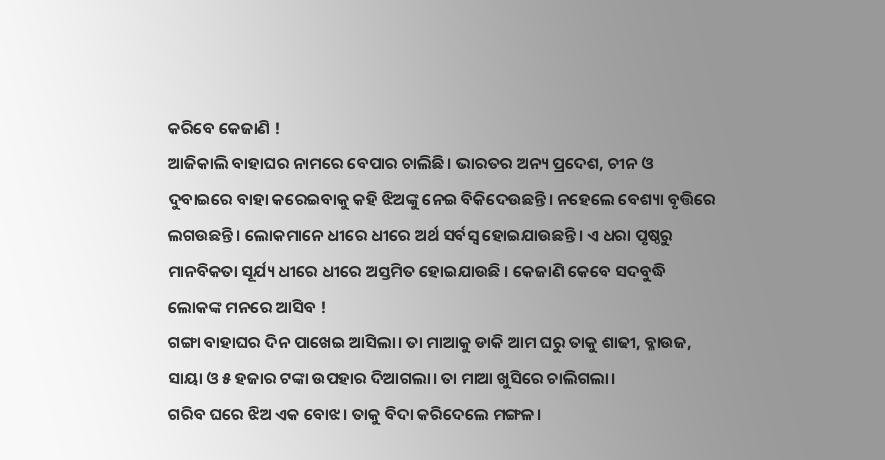କରିବେ କେଜାଣି !
ଆଜିକାଲି ବାହାଘର ନାମରେ ବେପାର ଚାଲିଛି। ଭାରତର ଅନ୍ୟ ପ୍ରଦେଶ, ଚୀନ ଓ ଦୁବାଇରେ ବାହା କରେଇବାକୁ କହି ଝିଅଙ୍କୁ ନେଇ ବିକିଦେଉଛନ୍ତି। ନହେଲେ ବେଶ୍ୟା ବୃତ୍ତିରେ ଲଗଉଛନ୍ତି। ଲୋକମାନେ ଧୀରେ ଧୀରେ ଅର୍ଥ ସର୍ବସ୍ବ ହୋଇଯାଉଛନ୍ତି। ଏ ଧରା ପୃଷ୍ଠରୁ ମାନବିକତା ସୂର୍ଯ୍ୟ ଧୀରେ ଧୀରେ ଅସ୍ତମିତ ହୋଇଯାଉଛି । କେଜାଣି କେବେ ସଦବୁଦ୍ଧି ଲୋକଙ୍କ ମନରେ ଆସିବ !
ଗଙ୍ଗା ବାହାଘର ଦିନ ପାଖେଇ ଆସିଲା। ତା ମାଆକୁ ଡାକି ଆମ ଘରୁ ତାକୁ ଶାଢୀ, ବ୍ଳାଉଜ, ସାୟା ଓ ୫ ହଜାର ଟଙ୍କା ଉପହାର ଦିଆଗଲା। ତା ମାଆ ଖୁସିରେ ଚାଲିଗଲା।
ଗରିବ ଘରେ ଝିଅ ଏକ ବୋଝ। ତାକୁ ବିଦା କରିଦେଲେ ମଙ୍ଗଳ।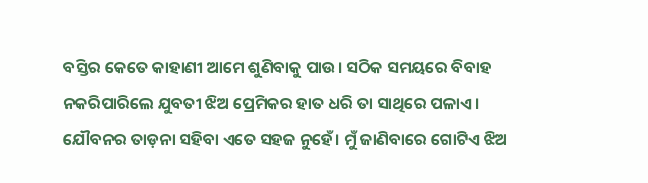ବସ୍ତିର କେତେ କାହାଣୀ ଆମେ ଶୁଣିବାକୁ ପାଉ। ସଠିକ ସମୟରେ ବିବାହ ନକରିପାରିଲେ ଯୁବତୀ ଝିଅ ପ୍ରେମିକର ହାତ ଧରି ତା ସାଥିରେ ପଳାଏ। ଯୌବନର ତାଡ଼ନା ସହିବା ଏତେ ସହଜ ନୁହେଁ। ମୁଁ ଜାଣିବାରେ ଗୋଟିଏ ଝିଅ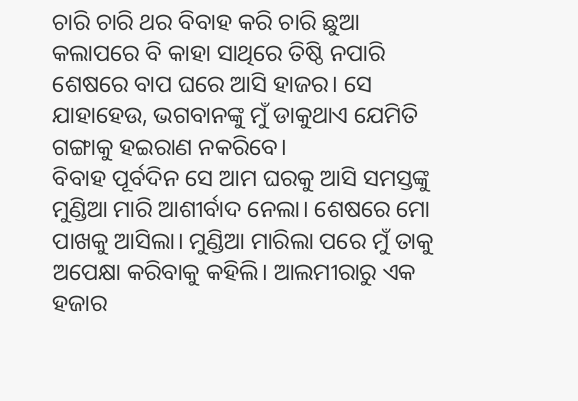ଚାରି ଚାରି ଥର ବିବାହ କରି ଚାରି ଛୁଆ କଲାପରେ ବି କାହା ସାଥିରେ ତିଷ୍ଠି ନପାରି ଶେଷରେ ବାପ ଘରେ ଆସି ହାଜର। ସେ ଯାହାହେଉ, ଭଗବାନଙ୍କୁ ମୁଁ ଡାକୁଥାଏ ଯେମିତି ଗଙ୍ଗାକୁ ହଇରାଣ ନକରିବେ।
ବିବାହ ପୂର୍ବଦିନ ସେ ଆମ ଘରକୁ ଆସି ସମସ୍ତଙ୍କୁ ମୁଣ୍ଡିଆ ମାରି ଆଶୀର୍ବାଦ ନେଲା। ଶେଷରେ ମୋ ପାଖକୁ ଆସିଲା। ମୁଣ୍ଡିଆ ମାରିଲା ପରେ ମୁଁ ତାକୁ ଅପେକ୍ଷା କରିବାକୁ କହିଲି। ଆଲମୀରାରୁ ଏକ ହଜାର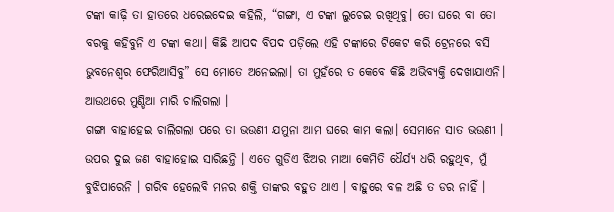ଟଙ୍କା କାଢ଼ି ତା ହାତରେ ଧରେଇଦେଇ କହିଲି, “ଗଙ୍ଗା, ଏ ଟଙ୍କା ଲୁଚେଇ ରଖିଥିବୁ। ତୋ ଘରେ ବା ତୋ ବରକୁ କହିବୁନି ଏ ଟଙ୍କା କଥା। କିଛି ଆପଦ ବିପଦ ପଡ଼ିଲେ ଏହି ଟଙ୍କାରେ ଟିକେଟ କରି ଟ୍ରେନରେ ବସି ଭୁବନେଶ୍ବର ଫେରିଆସିବୁ” ସେ ମୋତେ ଅନେଇଲା। ତା ମୁହଁରେ ତ କେବେ କିଛି ଅଭିବ୍ୟକ୍ତି ଦେଖାଯାଏନି। ଆଉଥରେ ମୁଣ୍ଡିଆ ମାରି ଚାଲିଗଲା ।
ଗଙ୍ଗା ବାହାହେଇ ଚାଲିଗଲା ପରେ ତା ଭଉଣୀ ଯମୁନା ଆମ ଘରେ କାମ କଲା। ସେମାନେ ସାତ ଭଉଣୀ । ଉପର ଦୁଇ ଜଣ ବାହାହୋଇ ସାରିଛନ୍ତି । ଏତେ ଗୁଡିଏ ଝିଅର ମାଆ କେମିତି ଧୈର୍ଯ୍ୟ ଧରି ରହୁଥିବ, ମୁଁ ବୁଝିପାରେନି । ଗରିବ ହେଲେବି ମନର ଶକ୍ତି ତାଙ୍କର ବହୁତ ଥାଏ । ବାହୁରେ ବଳ ଅଛି ତ ଡର ନାହିଁ ।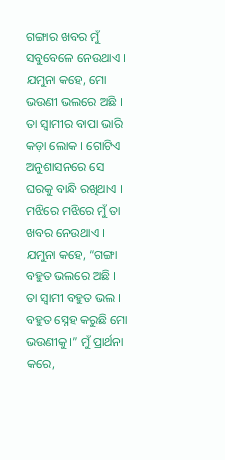ଗଙ୍ଗାର ଖବର ମୁଁ ସବୁବେଳେ ନେଉଥାଏ । ଯମୁନା କହେ, ମୋ ଭଉଣୀ ଭଲରେ ଅଛି । ତା ସ୍ବାମୀର ବାପା ଭାରି କଡ଼ା ଲୋକ । ଗୋଟିଏ ଅନୁଶାସନରେ ସେ ଘରକୁ ବାନ୍ଧି ରଖିଥାଏ ।
ମଝିରେ ମଝିରେ ମୁଁ ତା ଖବର ନେଉଥାଏ । ଯମୁନା କହେ, “ଗଙ୍ଗା ବହୁତ ଭଲରେ ଅଛି । ତା ସ୍ବାମୀ ବହୁତ ଭଲ । ବହୁତ ସ୍ନେହ କରୁଛି ମୋ ଭଉଣୀକୁ।” ମୁଁ ପ୍ରାର୍ଥନା କରେ,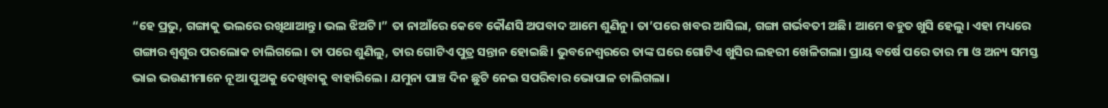“ହେ ପ୍ରଭୁ, ଗଙ୍ଗାକୁ ଭଲରେ ରଖିଥାଆନ୍ତୁ। ଭଲ ଝିଅଟି।” ତା ନାଆଁରେ କେବେ କୌଣସି ଅପବାଦ ଆମେ ଶୁଣିନୁ। ତା’ପରେ ଖବର ଆସିଲା, ଗଙ୍ଗା ଗର୍ଭବତୀ ଅଛି। ଆମେ ବହୁତ ଖୁସି ହେଲୁ। ଏହା ମଧ୍ୟରେ ଗଙ୍ଗାର ଶ୍ବଶୁର ପରଲୋକ ଚାଲିଗଲେ। ତା ପରେ ଶୁଣିଲୁ, ତାର ଗୋଟିଏ ପୁତ୍ର ସନ୍ତାନ ହୋଇଛି। ଭୁବନେଶ୍ବରରେ ତାଙ୍କ ଘରେ ଗୋଟିଏ ଖୁସିର ଲହରୀ ଖେଳିଗଲା। ପ୍ରାୟ ବର୍ଷେ ପରେ ତାର ମା ଓ ଅନ୍ୟ ସମସ୍ତ ଭାଇ ଭଉଣୀମାନେ ନୂଆ ପୁଅକୁ ଦେଖିବାକୁ ବାହାରିଲେ। ଯମୁନା ପାଞ୍ଚ ଦିନ ଛୁଟି ନେଇ ସପରିବାର ଭୋପାଳ ଚାଲିଗଲା।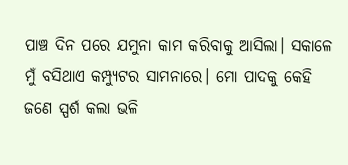ପାଞ୍ଚ ଦିନ ପରେ ଯମୁନା କାମ କରିବାକୁ ଆସିଲା। ସକାଳେ ମୁଁ ବସିଥାଏ କମ୍ପ୍ୟୁଟର ସାମନାରେ। ମୋ ପାଦକୁ କେହି ଜଣେ ସ୍ପର୍ଶ କଲା ଭଳି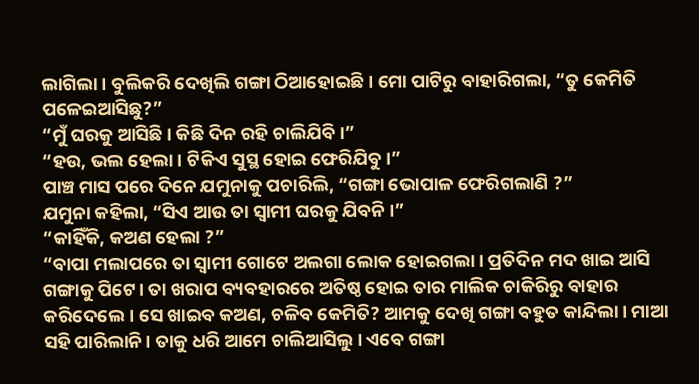ଲାଗିଲା। ବୁଲିକରି ଦେଖିଲି ଗଙ୍ଗା ଠିଆହୋଇଛି। ମୋ ପାଟିରୁ ବାହାରିଗଲା, “ତୁ କେମିତି ପଳେଇଆସିଛୁ?”
“ମୁଁ ଘରକୁ ଆସିଛି। କିଛି ଦିନ ରହି ଚାଲିଯିବି।”
“ହଉ, ଭଲ ହେଲା। ଟିକିଏ ସୁସ୍ଥ ହୋଇ ଫେରିଯିବୁ।”
ପାଞ୍ଚ ମାସ ପରେ ଦିନେ ଯମୁନାକୁ ପଚାରିଲି, “ଗଙ୍ଗା ଭୋପାଳ ଫେରିଗଲାଣି ?”
ଯମୁନା କହିଲା, “ସିଏ ଆଉ ତା ସ୍ବାମୀ ଘରକୁ ଯିବନି ।”
“କାହିଁକି, କଅଣ ହେଲା ?”
“ବାପା ମଲାପରେ ତା ସ୍ବାମୀ ଗୋଟେ ଅଲଗା ଲୋକ ହୋଇଗଲା। ପ୍ରତିଦିନ ମଦ ଖାଇ ଆସି ଗଙ୍ଗାକୁ ପିଟେ। ତା ଖରାପ ବ୍ୟବହାରରେ ଅତିଷ୍ଠ ହୋଇ ତାର ମାଲିକ ଚାକିରିରୁ ବାହାର କରିଦେଲେ। ସେ ଖାଇବ କଅଣ, ଚଳିବ କେମିତି? ଆମକୁ ଦେଖି ଗଙ୍ଗା ବହୁତ କାନ୍ଦିଲା। ମାଆ ସହି ପାରିଲାନି। ତାକୁ ଧରି ଆମେ ଚାଲିଆସିଲୁ। ଏବେ ଗଙ୍ଗା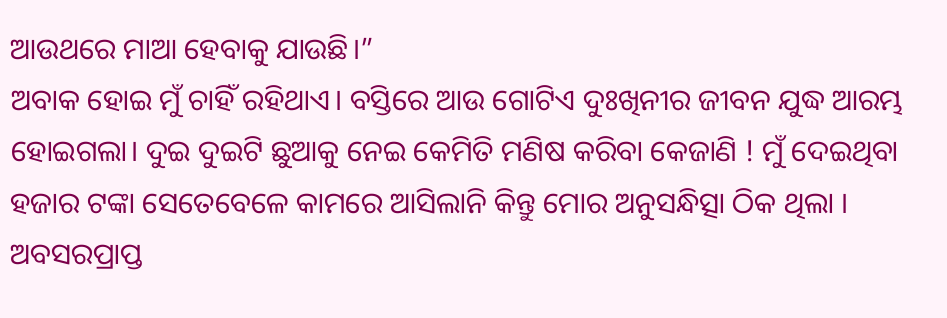ଆଉଥରେ ମାଆ ହେବାକୁ ଯାଉଛି।”
ଅବାକ ହୋଇ ମୁଁ ଚାହିଁ ରହିଥାଏ। ବସ୍ତିରେ ଆଉ ଗୋଟିଏ ଦୁଃଖିନୀର ଜୀବନ ଯୁଦ୍ଧ ଆରମ୍ଭ ହୋଇଗଲା। ଦୁଇ ଦୁଇଟି ଛୁଆକୁ ନେଇ କେମିତି ମଣିଷ କରିବା କେଜାଣି ! ମୁଁ ଦେଇଥିବା ହଜାର ଟଙ୍କା ସେତେବେଳେ କାମରେ ଆସିଲାନି କିନ୍ତୁ ମୋର ଅନୁସନ୍ଧିତ୍ସା ଠିକ ଥିଲା । ଅବସରପ୍ରାପ୍ତ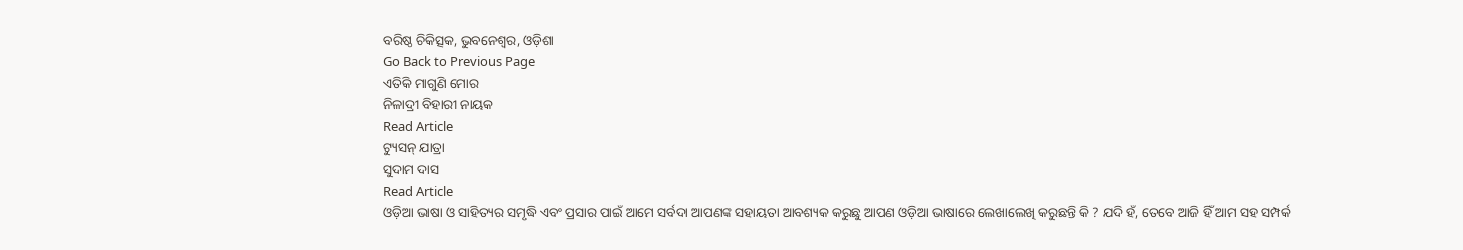ବରିଷ୍ଠ ଚିକିତ୍ସକ, ଭୁବନେଶ୍ବର, ଓଡ଼ିଶା
Go Back to Previous Page
ଏତିକି ମାଗୁଣି ମୋର
ନିଳାଦ୍ରୀ ବିହାରୀ ନାୟକ
Read Article
ଟ୍ୟୁସନ୍ ଯାତ୍ରା
ସୁଦାମ ଦାସ
Read Article
ଓଡ଼ିଆ ଭାଷା ଓ ସାହିତ୍ୟର ସମୃଦ୍ଧି ଏବଂ ପ୍ରସାର ପାଇଁ ଆମେ ସର୍ବଦା ଆପଣଙ୍କ ସହାୟତା ଆବଶ୍ୟକ କରୁଛୁ ଆପଣ ଓଡ଼ିଆ ଭାଷାରେ ଲେଖାଲେଖି କରୁଛନ୍ତି କି ? ଯଦି ହଁ, ତେବେ ଆଜି ହିଁ ଆମ ସହ ସମ୍ପର୍କ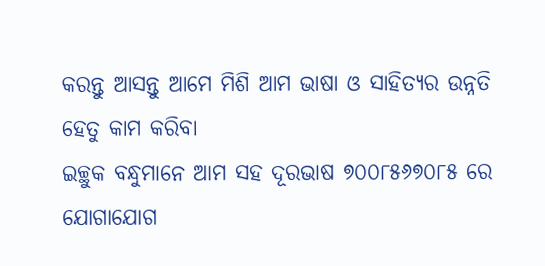କରନ୍ତୁ ଆସନ୍ତୁ ଆମେ ମିଶି ଆମ ଭାଷା ଓ ସାହିତ୍ୟର ଉନ୍ନତି ହେତୁ କାମ କରିବା
ଇଚ୍ଛୁକ ବନ୍ଧୁମାନେ ଆମ ସହ ଦୂରଭାଷ ୭୦୦୮୫୬୭୦୮୫ ରେ ଯୋଗାଯୋଗ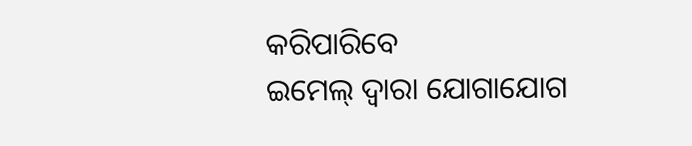କରିପାରିବେ
ଇମେଲ୍ ଦ୍ବାରା ଯୋଗାଯୋଗ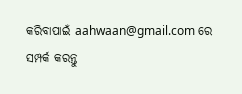କରିବାପାଇଁ aahwaan@gmail.com ରେ ସମ୍ପର୍କ କରନ୍ତୁ